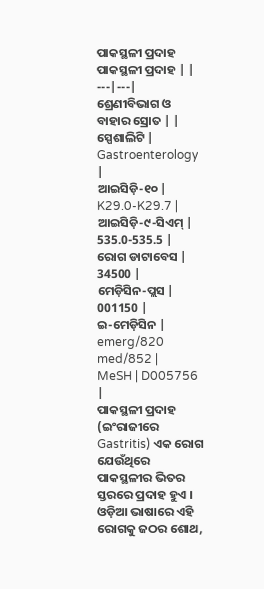ପାକସ୍ଥଳୀ ପ୍ରଦାହ
ପାକସ୍ଥଳୀ ପ୍ରଦାହ | |
---|---|
ଶ୍ରେଣୀବିଭାଗ ଓ ବାହାର ସ୍ରୋତ | |
ସ୍ପେଶାଲିଟି | Gastroenterology |
ଆଇସିଡ଼ି-୧୦ | K29.0-K29.7 |
ଆଇସିଡ଼ି-୯-ସିଏମ୍ | 535.0-535.5 |
ରୋଗ ଡାଟାବେସ | 34500 |
ମେଡ଼ିସିନ-ପ୍ଲସ | 001150 |
ଇ-ମେଡ଼ିସିନ | emerg/820 med/852 |
MeSH | D005756 |
ପାକସ୍ଥଳୀ ପ୍ରଦାହ (ଇଂରାଜୀରେ Gastritis) ଏକ ରୋଗ ଯେଉଁଥିରେ ପାକସ୍ଥଳୀର ଭିତର ସ୍ତରରେ ପ୍ରଦାହ ହୁଏ । ଓଡ଼ିଆ ଭାଷାରେ ଏହି ରୋଗକୁ ଜଠର ଶୋଥ,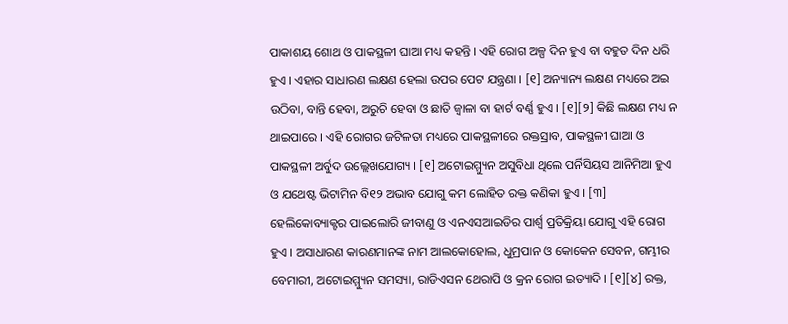ପାକାଶୟ ଶୋଥ ଓ ପାକସ୍ଥଳୀ ଘାଆ ମଧ୍ୟ କହନ୍ତି । ଏହି ରୋଗ ଅଳ୍ପ ଦିନ ହୁଏ ବା ବହୁତ ଦିନ ଧରି ହୁଏ । ଏହାର ସାଧାରଣ ଲକ୍ଷଣ ହେଲା ଉପର ପେଟ ଯନ୍ତ୍ରଣା । [୧] ଅନ୍ୟାନ୍ୟ ଲକ୍ଷଣ ମଧ୍ୟରେ ଅଇ ଉଠିବା, ବାନ୍ତି ହେବା, ଅରୁଚି ହେବା ଓ ଛାତି ଜ୍ୱାଳା ବା ହାର୍ଟ ବର୍ଣ୍ଣ ହୁଏ । [୧][୨] କିଛି ଲକ୍ଷଣ ମଧ୍ୟ ନ ଥାଇପାରେ । ଏହି ରୋଗର ଜଟିଳତା ମଧ୍ୟରେ ପାକସ୍ଥଳୀରେ ରକ୍ତସ୍ରାବ, ପାକସ୍ଥଳୀ ଘାଆ ଓ ପାକସ୍ଥଳୀ ଅର୍ବୁଦ ଉଲ୍ଲେଖଯୋଗ୍ୟ । [୧] ଅଟୋଇମ୍ମ୍ୟୁନ ଅସୁବିଧା ଥିଲେ ପର୍ନିସିୟସ ଆନିମିଆ ହୁଏ ଓ ଯଥେଷ୍ଟ ଭିଟାମିନ ବି୧୨ ଅଭାବ ଯୋଗୁ କମ ଲୋହିତ ରକ୍ତ କଣିକା ହୁଏ । [୩]
ହେଲିକୋବ୍ୟାକ୍ଟର ପାଇଲୋରି ଜୀବାଣୁ ଓ ଏନଏସଆଇଡିର ପାର୍ଶ୍ୱ ପ୍ରତିକ୍ରିୟା ଯୋଗୁ ଏହି ରୋଗ ହୁଏ । ଅସାଧାରଣ କାରଣମାନଙ୍କ ନାମ ଆଲକୋହୋଲ, ଧୁମ୍ରପାନ ଓ କୋକେନ ସେବନ, ଗମ୍ଭୀର ବେମାରୀ, ଅଟୋଇମ୍ମ୍ୟୁନ ସମସ୍ୟା, ରାଡିଏସନ ଥେରାପି ଓ କ୍ରନ ରୋଗ ଇତ୍ୟାଦି । [୧][୪] ରକ୍ତ,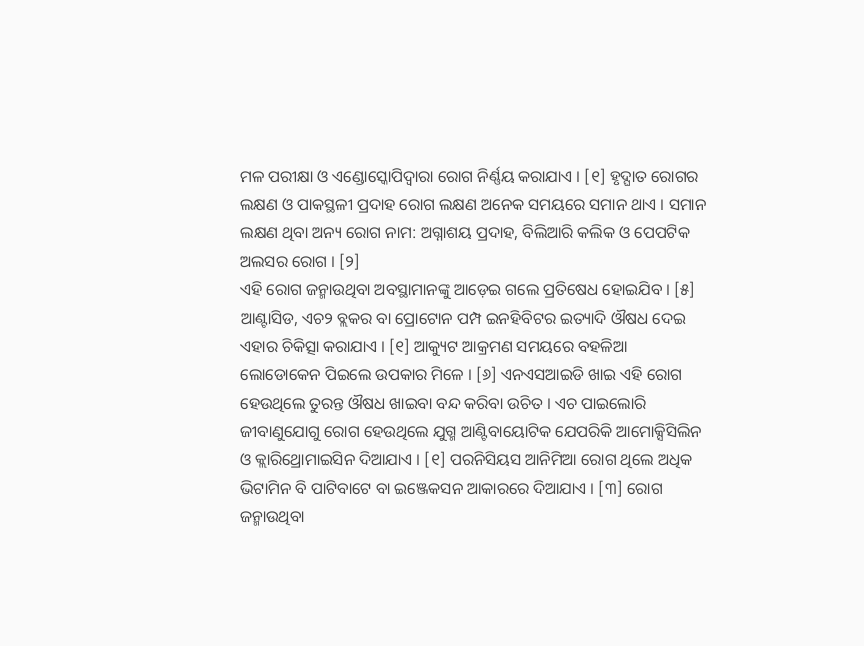ମଳ ପରୀକ୍ଷା ଓ ଏଣ୍ଡୋସ୍କୋପିଦ୍ୱାରା ରୋଗ ନିର୍ଣ୍ଣୟ କରାଯାଏ । [୧] ହୃଦ୍ଘାତ ରୋଗର ଲକ୍ଷଣ ଓ ପାକସ୍ଥଳୀ ପ୍ରଦାହ ରୋଗ ଲକ୍ଷଣ ଅନେକ ସମୟରେ ସମାନ ଥାଏ । ସମାନ ଲକ୍ଷଣ ଥିବା ଅନ୍ୟ ରୋଗ ନାମ: ଅଗ୍ନାଶୟ ପ୍ରଦାହ, ବିଲିଆରି କଲିକ ଓ ପେପଟିକ ଅଲସର ରୋଗ । [୨]
ଏହି ରୋଗ ଜନ୍ମାଉଥିବା ଅବସ୍ଥାମାନଙ୍କୁ ଆଡ଼େଇ ଗଲେ ପ୍ରତିଷେଧ ହୋଇଯିବ । [୫] ଆଣ୍ଟାସିଡ, ଏଚ୨ ବ୍ଲକର ବା ପ୍ରୋଟୋନ ପମ୍ପ ଇନହିବିଟର ଇତ୍ୟାଦି ଔଷଧ ଦେଇ ଏହାର ଚିକିତ୍ସା କରାଯାଏ । [୧] ଆକ୍ୟୁଟ ଆକ୍ରମଣ ସମୟରେ ବହଳିଆ ଲୋଡୋକେନ ପିଇଲେ ଉପକାର ମିଳେ । [୬] ଏନଏସଆଇଡି ଖାଇ ଏହି ରୋଗ ହେଉଥିଲେ ତୁରନ୍ତ ଔଷଧ ଖାଇବା ବନ୍ଦ କରିବା ଉଚିତ । ଏଚ ପାଇଲୋରି ଜୀବାଣୁଯୋଗୁ ରୋଗ ହେଉଥିଲେ ଯୁଗ୍ମ ଆଣ୍ଟିବାୟୋଟିକ ଯେପରିକି ଆମୋକ୍ସିସିଲିନ ଓ କ୍ଲାରିଥ୍ରୋମାଇସିନ ଦିଆଯାଏ । [୧] ପରନିସିୟସ ଆନିମିଆ ରୋଗ ଥିଲେ ଅଧିକ ଭିଟାମିନ ବି ପାଟିବାଟେ ବା ଇଞ୍ଜେକସନ ଆକାରରେ ଦିଆଯାଏ । [୩] ରୋଗ ଜନ୍ମାଉଥିବା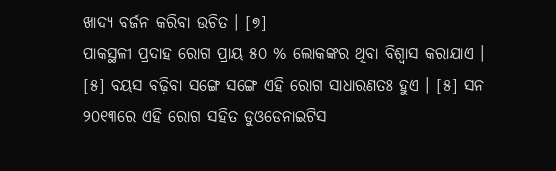ଖାଦ୍ୟ ବର୍ଜନ କରିବା ଉଚିତ । [୭]
ପାକସ୍ଥଳୀ ପ୍ରଦାହ ରୋଗ ପ୍ରାୟ ୫୦ % ଲୋକଙ୍କର ଥିବା ବିଶ୍ୱାସ କରାଯାଏ । [୫] ବୟସ ବଢ଼ିବା ସଙ୍ଗେ ସଙ୍ଗେ ଏହି ରୋଗ ସାଧାରଣତଃ ହୁଏ । [୫] ସନ ୨୦୧୩ରେ ଏହି ରୋଗ ସହିତ ଡୁଓଡେନାଇଟିସ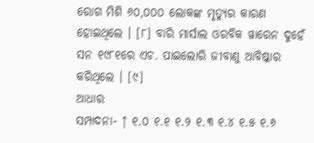ରୋଗ ମିଶି ୬୦,୦୦୦ ଲୋକଙ୍କ ମୃତ୍ୟୁର କାରଣ ହୋଇଥିଲେ । [୮] ବାରି ମାର୍ସାଲ ଓରବିକ ୱାରେନ ଦୁହେଁ ସନ ୧୯୮୧ରେ ଏଚ. ପାଇଲୋରି ଜୀବାଣୁ ଆବିଷ୍କାର କରିଥିଲେ । [୯]
ଆଧାର
ସମ୍ପାଦନା- ↑ ୧.୦ ୧.୧ ୧.୨ ୧.୩ ୧.୪ ୧.୫ ୧.୬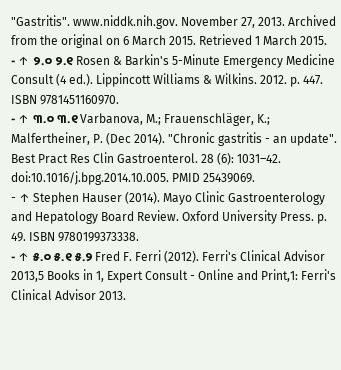"Gastritis". www.niddk.nih.gov. November 27, 2013. Archived from the original on 6 March 2015. Retrieved 1 March 2015.
- ↑ ୨.୦ ୨.୧ Rosen & Barkin's 5-Minute Emergency Medicine Consult (4 ed.). Lippincott Williams & Wilkins. 2012. p. 447. ISBN 9781451160970.
- ↑ ୩.୦ ୩.୧ Varbanova, M.; Frauenschläger, K.; Malfertheiner, P. (Dec 2014). "Chronic gastritis - an update". Best Pract Res Clin Gastroenterol. 28 (6): 1031–42. doi:10.1016/j.bpg.2014.10.005. PMID 25439069.
- ↑ Stephen Hauser (2014). Mayo Clinic Gastroenterology and Hepatology Board Review. Oxford University Press. p. 49. ISBN 9780199373338.
- ↑ ୫.୦ ୫.୧ ୫.୨ Fred F. Ferri (2012). Ferri's Clinical Advisor 2013,5 Books in 1, Expert Consult - Online and Print,1: Ferri's Clinical Advisor 2013.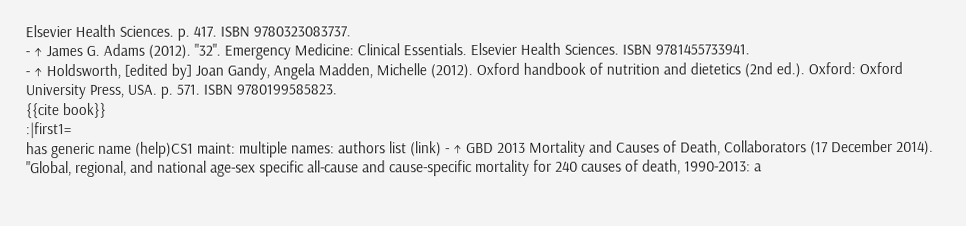Elsevier Health Sciences. p. 417. ISBN 9780323083737.
- ↑ James G. Adams (2012). "32". Emergency Medicine: Clinical Essentials. Elsevier Health Sciences. ISBN 9781455733941.
- ↑ Holdsworth, [edited by] Joan Gandy, Angela Madden, Michelle (2012). Oxford handbook of nutrition and dietetics (2nd ed.). Oxford: Oxford University Press, USA. p. 571. ISBN 9780199585823.
{{cite book}}
:|first1=
has generic name (help)CS1 maint: multiple names: authors list (link) - ↑ GBD 2013 Mortality and Causes of Death, Collaborators (17 December 2014). "Global, regional, and national age-sex specific all-cause and cause-specific mortality for 240 causes of death, 1990-2013: a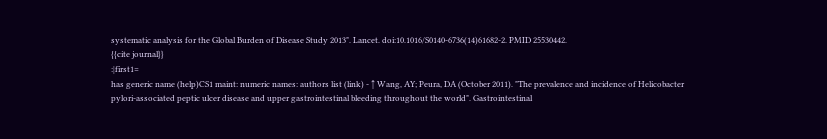systematic analysis for the Global Burden of Disease Study 2013". Lancet. doi:10.1016/S0140-6736(14)61682-2. PMID 25530442.
{{cite journal}}
:|first1=
has generic name (help)CS1 maint: numeric names: authors list (link) - ↑ Wang, AY; Peura, DA (October 2011). "The prevalence and incidence of Helicobacter pylori-associated peptic ulcer disease and upper gastrointestinal bleeding throughout the world". Gastrointestinal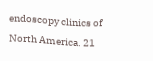endoscopy clinics of North America. 21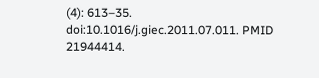(4): 613–35. doi:10.1016/j.giec.2011.07.011. PMID 21944414.